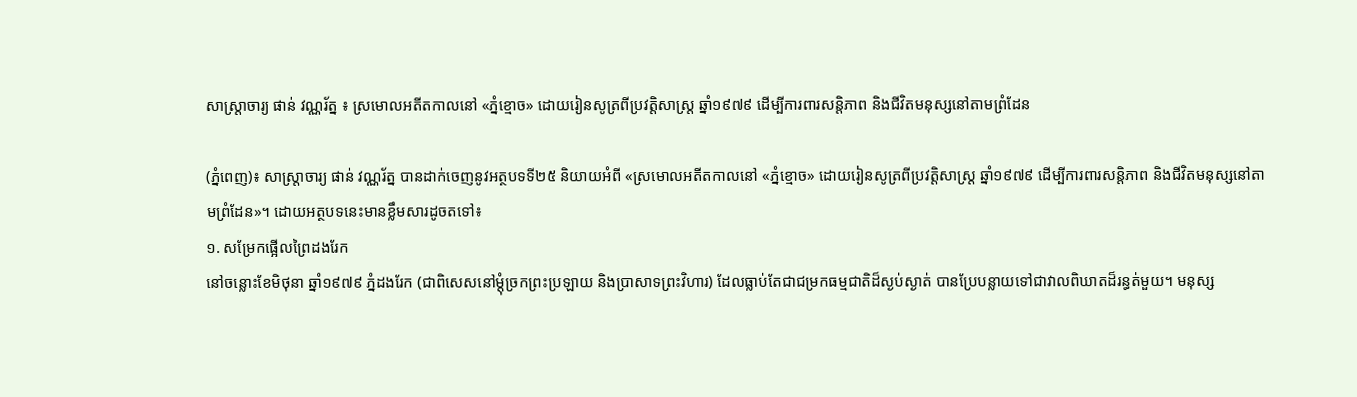សាស្រ្តាចារ្យ ផាន់ វណ្ណរ័ត្ន ៖ ស្រមោលអតីតកាលនៅ «ភ្នំខ្មោច» ដោយរៀនសូត្រពីប្រវត្តិសាស្ត្រ ឆ្នាំ១៩៧៩ ដើម្បីការពារសន្តិភាព និងជីវិតមនុស្សនៅតាមព្រំដែន

(ភ្នំពេញ)៖ សាស្រ្តាចារ្យ ផាន់ វណ្ណរ័ត្ន បានដាក់ចេញនូវអត្ថបទទី២៥ និយាយអំពី «ស្រមោលអតីតកាលនៅ «ភ្នំខ្មោច» ដោយរៀនសូត្រពីប្រវត្តិសាស្ត្រ ឆ្នាំ១៩៧៩ ដើម្បីការពារសន្តិភាព និងជីវិតមនុស្សនៅតាមព្រំដែន»។ ដោយអត្ថបទនេះមានខ្លឹមសារដូចតទៅ៖
១. សម្រែកផ្អើលព្រៃដងរែក
នៅចន្លោះខែមិថុនា ឆ្នាំ១៩៧៩ ភ្នំដងរែក (ជាពិសេសនៅម្ដុំច្រកព្រះប្រឡាយ និងប្រាសាទព្រះវិហារ) ដែលធ្លាប់តែជាជម្រកធម្មជាតិដ៏ស្ងប់ស្ងាត់ បានប្រែបន្លាយទៅជាវាលពិឃាតដ៏រន្ធត់មួយ។ មនុស្ស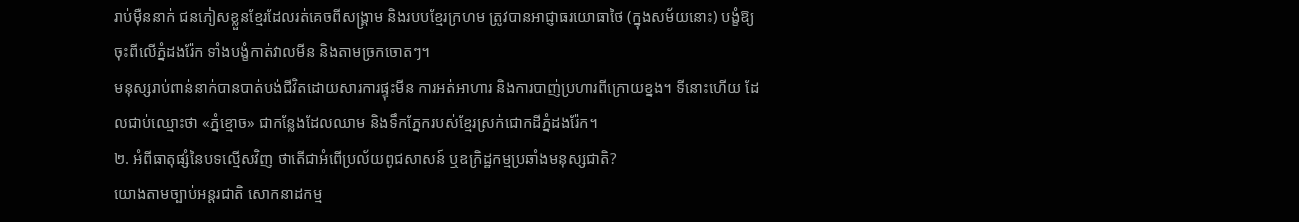រាប់ម៉ឺននាក់ ជនភៀសខ្លួនខ្មែរដែលរត់គេចពីសង្គ្រាម និងរបបខ្មែរក្រហម ត្រូវបានអាជ្ញាធរយោធាថៃ (ក្នុងសម័យនោះ) បង្ខំឱ្យចុះពីលើភ្នំដងរ៉ែក ទាំងបង្ខំកាត់វាលមីន និងតាមច្រកចោតៗ។
មនុស្សរាប់ពាន់នាក់បានបាត់បង់ជីវិតដោយសារការផ្ទុះមីន ការអត់អាហារ និងការបាញ់ប្រហារពីក្រោយខ្នង។ ទីនោះហើយ ដែលជាប់ឈ្មោះថា «ភ្នំខ្មោច» ជាកន្លែងដែលឈាម និងទឹកភ្នែករបស់ខ្មែរស្រក់ជោកដីភ្នំដងរ៉ែក។
២. អំពីធាតុផ្សំនៃបទល្មើសវិញ ថាតើជាអំពើប្រល័យពូជសាសន៍ ឬឧក្រិដ្ឋកម្មប្រឆាំងមនុស្សជាតិ?
យោងតាមច្បាប់អន្តរជាតិ សោកនាដកម្ម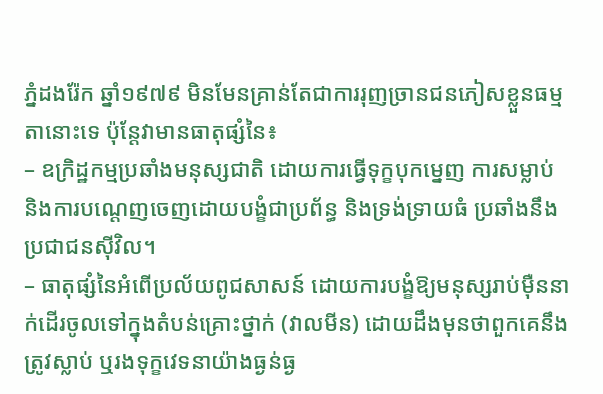ភ្នំដងរ៉ែក ឆ្នាំ១៩៧៩ មិនមែនគ្រាន់តែជាការរុញច្រានជនភៀសខ្លួនធម្មតានោះទេ ប៉ុន្តែវាមានធាតុផ្សំនៃ៖
– ឧក្រិដ្ឋកម្មប្រឆាំងមនុស្សជាតិ ដោយការធ្វើទុក្ខបុកម្នេញ ការសម្លាប់ និងការបណ្ដេញចេញដោយបង្ខំជាប្រព័ន្ធ និងទ្រង់ទ្រាយធំ ប្រឆាំងនឹងប្រជាជនស៊ីវិល។
– ធាតុផ្សំនៃអំពើប្រល័យពូជសាសន៍ ដោយការបង្ខំឱ្យមនុស្សរាប់ម៉ឺននាក់ដើរចូលទៅក្នុងតំបន់គ្រោះថ្នាក់ (វាលមីន) ដោយដឹងមុនថាពួកគេនឹងត្រូវស្លាប់ ឬរងទុក្ខវេទនាយ៉ាងធ្ងន់ធ្ង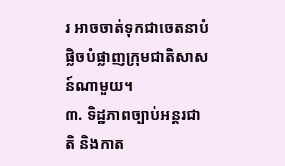រ អាចចាត់ទុកជាចេតនាបំផ្លិចបំផ្លាញក្រុមជាតិសាសន៍ណាមួយ។
៣. ទិដ្ឋភាពច្បាប់អន្តរជាតិ និងកាត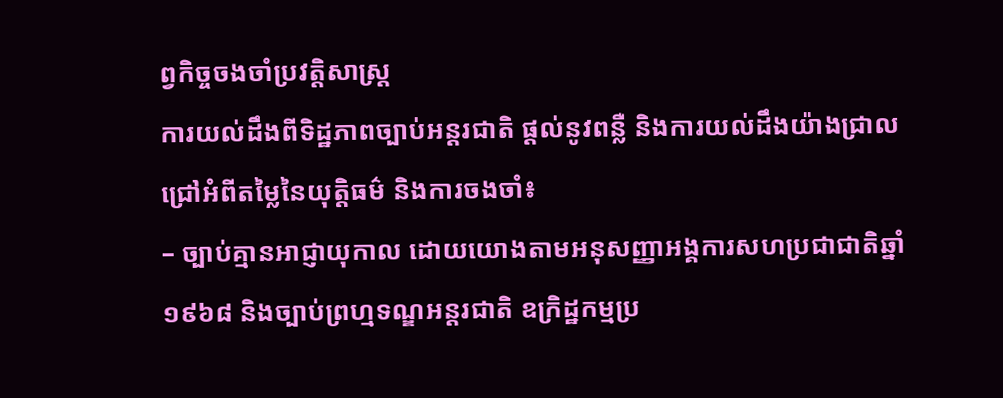ព្វកិច្ចចងចាំប្រវត្តិសាស្ត្រ
ការយល់ដឹងពីទិដ្ឋភាពច្បាប់អន្តរជាតិ ផ្តល់នូវពន្លឺ និងការយល់ដឹងយ៉ាងជ្រាលជ្រៅអំពីតម្លៃនៃយុត្តិធម៌ និងការចងចាំ៖
– ច្បាប់គ្មានអាជ្ញាយុកាល ដោយយោងតាមអនុសញ្ញាអង្គការសហប្រជាជាតិឆ្នាំ ១៩៦៨ និងច្បាប់ព្រហ្មទណ្ឌអន្តរជាតិ ឧក្រិដ្ឋកម្មប្រ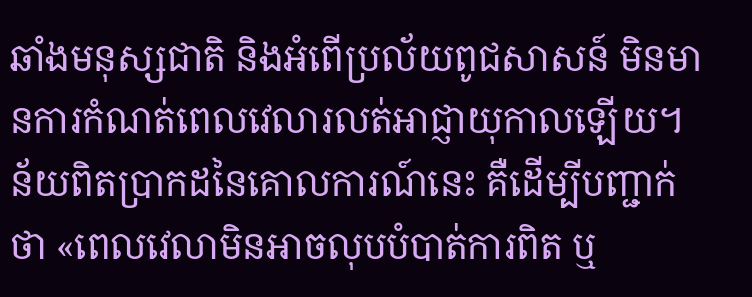ឆាំងមនុស្សជាតិ និងអំពើប្រល័យពូជសាសន៍ មិនមានការកំណត់ពេលវេលារលត់អាជ្ញាយុកាលឡើយ។ ន័យពិតប្រាកដនៃគោលការណ៍នេះ គឺដើម្បីបញ្ជាក់ថា «ពេលវេលាមិនអាចលុបបំបាត់ការពិត ឬ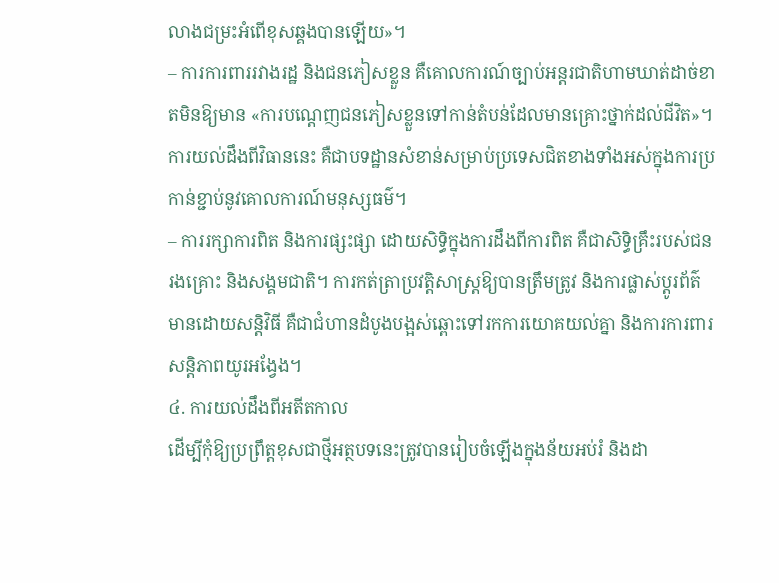លាងជម្រះអំពើខុសឆ្គងបានឡើយ»។
– ការការពាររវាងរដ្ឋ និងជនភៀសខ្លួន គឺគោលការណ៍ច្បាប់អន្តរជាតិហាមឃាត់ដាច់ខាតមិនឱ្យមាន «ការបណ្តេញជនភៀសខ្លួនទៅកាន់តំបន់ដែលមានគ្រោះថ្នាក់ដល់ជីវិត»។ ការយល់ដឹងពីវិធាននេះ គឺជាបទដ្ឋានសំខាន់សម្រាប់ប្រទេសជិតខាងទាំងអស់ក្នុងការប្រកាន់ខ្ជាប់នូវគោលការណ៍មនុស្សធម៌។
– ការរក្សាការពិត និងការផ្សះផ្សា ដោយសិទ្ធិក្នុងការដឹងពីការពិត គឺជាសិទ្ធិគ្រឹះរបស់ជនរងគ្រោះ និងសង្គមជាតិ។ ការកត់ត្រាប្រវត្តិសាស្ត្រឱ្យបានត្រឹមត្រូវ និងការផ្លាស់ប្តូរព័ត៌មានដោយសន្តិវិធី គឺជាជំហានដំបូងបង្អស់ឆ្ពោះទៅរកការយោគយល់គ្នា និងការការពារសន្តិភាពយូរអង្វែង។
៤. ការយល់ដឹងពីអតីតកាល
ដើម្បីកុំឱ្យប្រព្រឹត្តខុសជាថ្មីអត្ថបទនេះត្រូវបានរៀបចំឡើងក្នុងន័យអប់រំ និងដា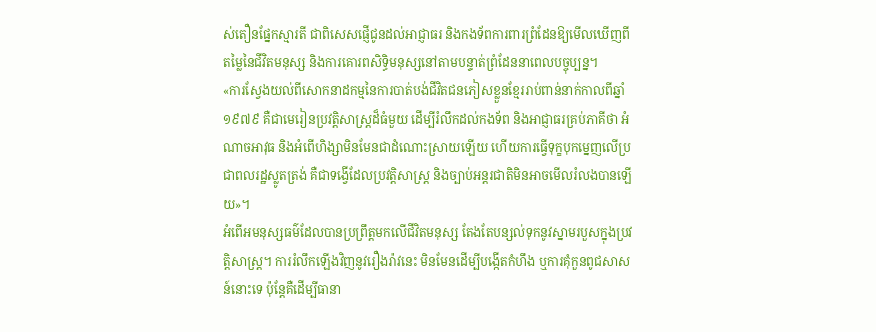ស់តឿនផ្នែកស្មារតី ជាពិសេសផ្ញើជូនដល់អាជ្ញាធរ និងកងទ័ពការពារព្រំដែនឱ្យមើលឃើញពីតម្លៃនៃជីវិតមនុស្ស និងការគោរពសិទ្ធិមនុស្សនៅតាមបន្ទាត់ព្រំដែននាពេលបច្ចុប្បន្ន។
«ការស្វែងយល់ពីសោកនាដកម្មនៃការបាត់បង់ជីវិតជនភៀសខ្លួនខ្មែររាប់ពាន់នាក់កាលពីឆ្នាំ ១៩៧៩ គឺជាមេរៀនប្រវត្តិសាស្ត្រដ៏ធំមួយ ដើម្បីរំលឹកដល់កងទ័ព និងអាជ្ញាធរគ្រប់ភាគីថា អំណាចអាវុធ និងអំពើហិង្សាមិនមែនជាដំណោះស្រាយឡើយ ហើយការធ្វើទុក្ខបុកម្នេញលើប្រជាពលរដ្ឋស្លូតត្រង់ គឺជាទង្វើដែលប្រវត្តិសាស្ត្រ និងច្បាប់អន្តរជាតិមិនអាចមើលរំលងបានឡើយ»។
អំពើអមនុស្សធម៌ដែលបានប្រព្រឹត្តមកលើជីវិតមនុស្ស តែងតែបន្សល់ទុកនូវស្នាមរបួសក្នុងប្រវត្តិសាស្ត្រ។ ការរំលឹកឡើងវិញនូវរឿងរ៉ាវនេះ មិនមែនដើម្បីបង្កើតកំហឹង ឬការគុំកួនពូជសាសន៍នោះទេ ប៉ុន្តែគឺដើម្បីធានា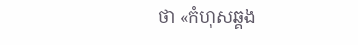ថា «កំហុសឆ្គង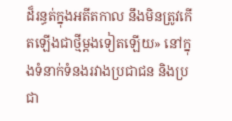ដ៏រន្ធត់ក្នុងអតីតកាល នឹងមិនត្រូវកើតឡើងជាថ្មីម្តងទៀតឡើយ» នៅក្នុងទំនាក់ទំនងរវាងប្រជាជន និងប្រជា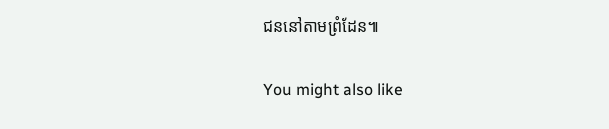ជននៅតាមព្រំដែន៕

You might also like